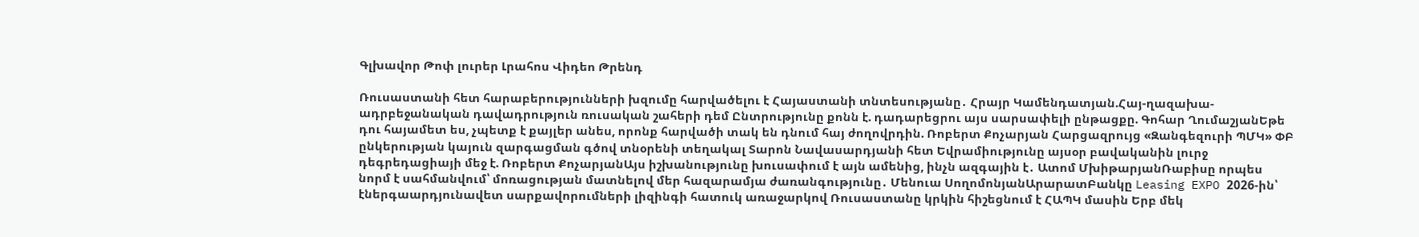Գլխավոր Թոփ լուրեր Լրահոս Վիդեո Թրենդ

Ռուսաստանի հետ հարաբերությունների խզումը հարվածելու է Հայաստանի տնտեսությանը․ Հրայր Կամենդատյան.Հայ-ղազախա-ադրբեջանական դավադրություն ռուսական շահերի դեմ Ընտրությունը քոնն է. դադարեցրու այս սարսափելի ընթացքը. Գոհար ՂումաշյանԵթե դու հայամետ ես, չպետք է քայլեր անես, որոնք հարվածի տակ են դնում հայ ժողովրդին. Ռոբերտ Քոչարյան Հարցազրույց «Զանգեզուրի ՊՄԿ» ՓԲ ընկերության կայուն զարգացման գծով տնօրենի տեղակալ Տարոն Նավասարդյանի հետ Եվրամիությունը այսօր բավականին լուրջ դեգրեդացիայի մեջ է. Ռոբերտ ՔոչարյանԱյս իշխանությունը խուսափում է այն ամենից, ինչն ազգային է․ Ատոմ ՄխիթարյանՌաբիսը որպես նորմ է սահմանվում՝ մոռացության մատնելով մեր հազարամյա ժառանգությունը․ Մենուա ՍողոմոնյանԱրարատԲանկը Leasing EXPO 2026-ին՝ էներգաարդյունավետ սարքավորումների լիզինգի հատուկ առաջարկով Ռուսաստանը կրկին հիշեցնում է ՀԱՊԿ մասին Երբ մեկ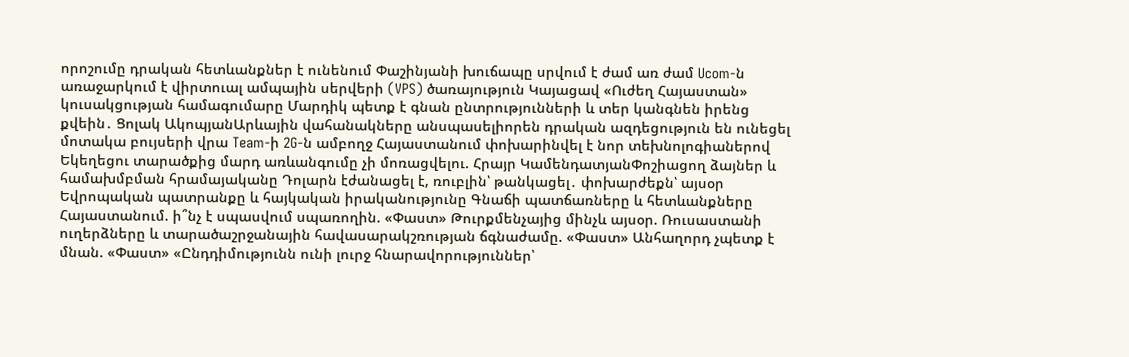որոշումը դրական հետևանքներ է ունենում Փաշինյանի խուճապը սրվում է ժամ առ ժամ Ucom-ն առաջարկում է վիրտուալ ամպային սերվերի (VPS) ծառայություն Կայացավ «Ուժեղ Հայաստան» կուսակցության համագումարը Մարդիկ պետք է գնան ընտրությունների և տեր կանգնեն իրենց քվեին․ Ցոլակ ԱկոպյանԱրևային վահանակները անսպասելիորեն դրական ազդեցություն են ունեցել մոտակա բույսերի վրա Team-ի 2G-ն ամբողջ Հայաստանում փոխարինվել է նոր տեխնոլոգիաներով Եկեղեցու տարածքից մարդ առևանգումը չի մոռացվելու. Հրայր ԿամենդատյանՓոշիացող ձայներ և համախմբման հրամայականը Դոլարն էժանացել է, ռուբլին՝ թանկացել․ փոխարժեքն՝ այսօր Եվրոպական պատրանքը և հայկական իրականությունը Գնաճի պատճառները և հետևանքները Հայաստանում. ի՞նչ է սպասվում սպառողին. «Փաստ» Թուրքմենչայից մինչև այսօր. Ռուսաստանի ուղերձները և տարածաշրջանային հավասարակշռության ճգնաժամը. «Փաստ» Անհաղորդ չպետք է մնան. «Փաստ» «Ընդդիմությունն ունի լուրջ հնարավորություններ՝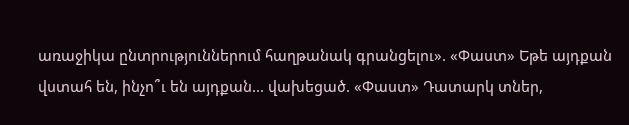առաջիկա ընտրություններում հաղթանակ գրանցելու». «Փաստ» Եթե այդքան վստահ են, ինչո՞ւ են այդքան... վախեցած. «Փաստ» Դատարկ տներ,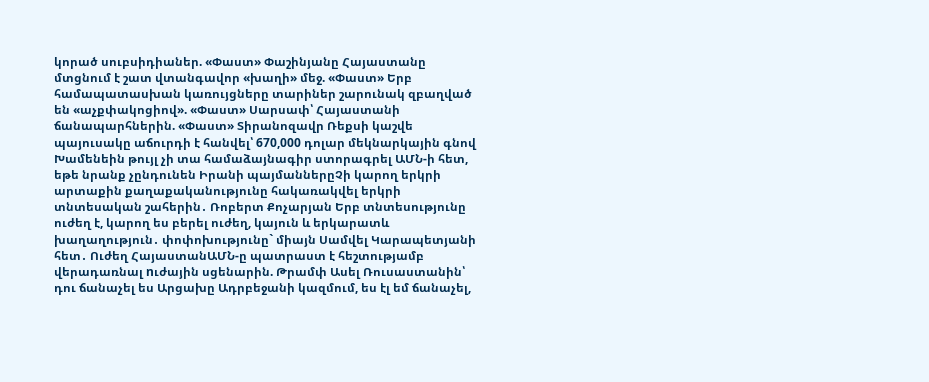կորած սուբսիդիաներ. «Փաստ» Փաշինյանը Հայաստանը մտցնում է շատ վտանգավոր «խաղի» մեջ. «Փաստ» Երբ համապատասխան կառույցները տարիներ շարունակ զբաղված են «աչքփակոցիով». «Փաստ» Սարսափ՝ Հայաստանի ճանապարհներին. «Փաստ» Տիրանոզավր Ռեքսի կաշվե պայուսակը աճուրդի է հանվել՝ 670,000 դոլար մեկնարկային գնով Խամենեին թույլ չի տա համաձայնագիր ստորագրել ԱՄՆ-ի հետ, եթե նրանք չընդունեն Իրանի պայմաններըՉի կարող երկրի արտաքին քաղաքականությունը հակառակվել երկրի տնտեսական շահերին․ Ռոբերտ Քոչարյան Երբ տնտեսությունը ուժեղ է, կարող ես բերել ուժեղ, կայուն և երկարատև խաղաղություն․ փոփոխությունը` միայն Սամվել Կարապետյանի հետ․ Ուժեղ ՀայաստանԱՄՆ-ը պատրաստ է հեշտությամբ վերադառնալ nւժային սցենարին. Թրամփ Ասել Ռուսաստանին՝ դու ճանաչել ես Արցախը Ադրբեջանի կազմում, ես էլ եմ ճանաչել,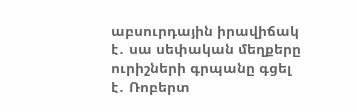աբսուրդային իրավիճակ է․ սա սեփական մեղքերը ուրիշների գրպանը գցել է․ Ռոբերտ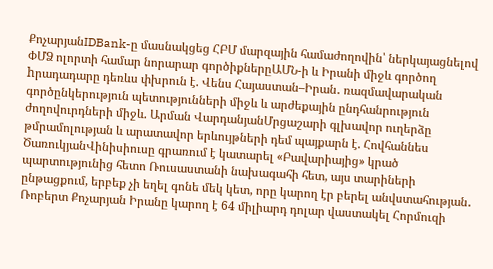ՔոչարյանIDBank-ը մասնակցեց ՀԲՄ մարզային համաժողովին՝ ներկայացնելով ՓՄՁ ոլորտի համար նորարար գործիքներըԱՄՆ-ի և Իրանի միջև գործող hրադադարը դեռևս փխրուն է. Վենս Հայաստան–Իրան․ ռազմավարական գործընկերություն պետությունների միջև և արժեքային ընդհանրություն ժողովուրդների միջև. Արման ՎարդանյանՄրցաշարի գլխավոր ուղերձը թմրամոլության և արատավոր երևույթների դեմ պայքարն է. Հովհաննես ԾառուկյանՎինիսիուսը գրառում է կատարել «Բավարիայից» կրած պարտությունից հետո Ռուսաստանի նախագահի հետ, այս տարիների ընթացքում, երբեք չի եղել գոնե մեկ կետ, որը կարող էր բերել անվստահության․ Ռոբերտ Քոչարյան Իրանը կարող է 64 միլիարդ դոլար վաստակել Հորմուզի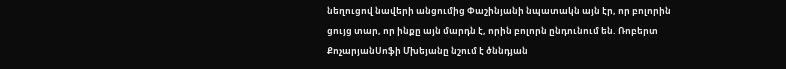նեղուցով նավերի անցումից Փաշինյանի նպատակն այն էր, որ բոլորին ցույց տար, որ ինքը այն մարդն է, որին բոլորն ընդունում են. Ռոբերտ ՔոչարյանՍոֆի Մխեյանը նշում է ծննդյան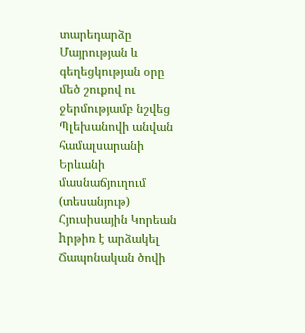տարեդարձը Մայրության և գեղեցկության օրը մեծ շուքով ու ջերմությամբ նշվեց Պլեխանովի անվան համալսարանի Երևանի մասնաճյուղում (տեսանյութ) Հյուսիսային Կորեան hրթիռ է արձակել Ճապոնական ծովի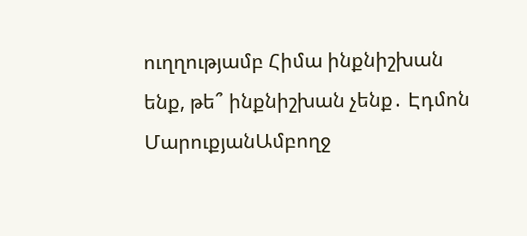ուղղությամբ Հիմա ինքնիշխան ենք, թե՞ ինքնիշխան չենք․ Էդմոն ՄարուքյանԱմբողջ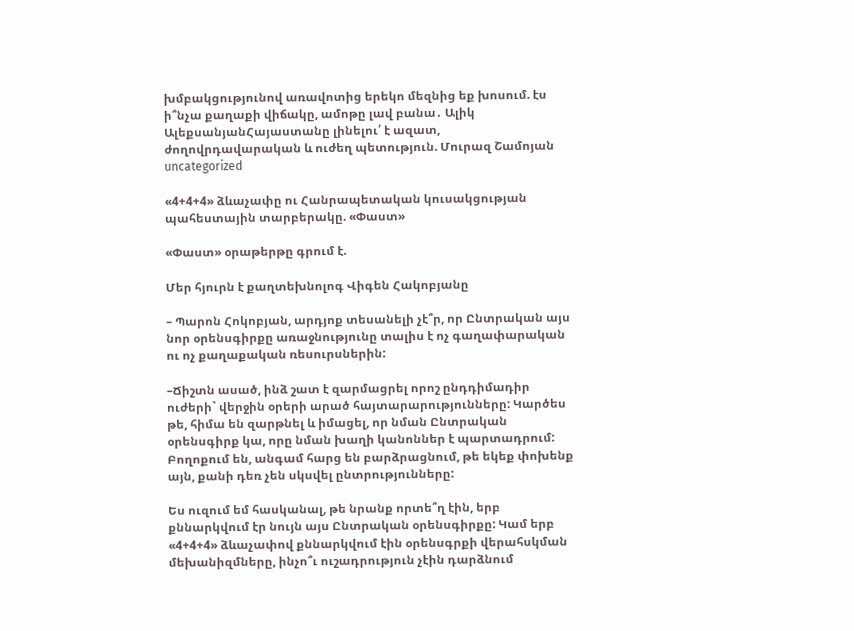խմբակցությունով առավոտից երեկո մեզնից եք խոսում. էս ի՞նչա քաղաքի վիճակը, ամոթը լավ բանա․ Ալիկ ԱլեքսանյանՀայաստանը լինելու՛ է ազատ, ժողովրդավարական և ուժեղ պետություն. Մուրազ Շամոյան
uncategorized

«4+4+4» ձևաչափը ու Հանրապետական կուսակցության պահեստային տարբերակը. «Փաստ»

«Փաստ» օրաթերթը գրում է.

Մեր հյուրն է քաղտեխնոլոգ Վիգեն Հակոբյանը

– Պարոն Հոկոբյան, արդյոք տեսանելի չէ՞ր, որ Ընտրական այս նոր օրենսգիրքը առաջնությունը տալիս է ոչ գաղափարական ու ոչ քաղաքական ռեսուրսներին:

–Ճիշտն ասած, ինձ շատ է զարմացրել որոշ ընդդիմադիր ուժերի` վերջին օրերի արած հայտարարությունները: Կարծես թե, հիմա են զարթնել և իմացել, որ նման Ընտրական օրենսգիրք կա, որը նման խաղի կանոններ է պարտադրում: Բողոքում են, անգամ հարց են բարձրացնում, թե եկեք փոխենք այն, քանի դեռ չեն սկսվել ընտրությունները:

Ես ուզում եմ հասկանալ, թե նրանք որտե՞ղ էին, երբ քննարկվում էր նույն այս Ընտրական օրենսգիրքը: Կամ երբ «4+4+4» ձևաչափով քննարկվում էին օրենսգրքի վերահսկման մեխանիզմները, ինչո՞ւ ուշադրություն չէին դարձնում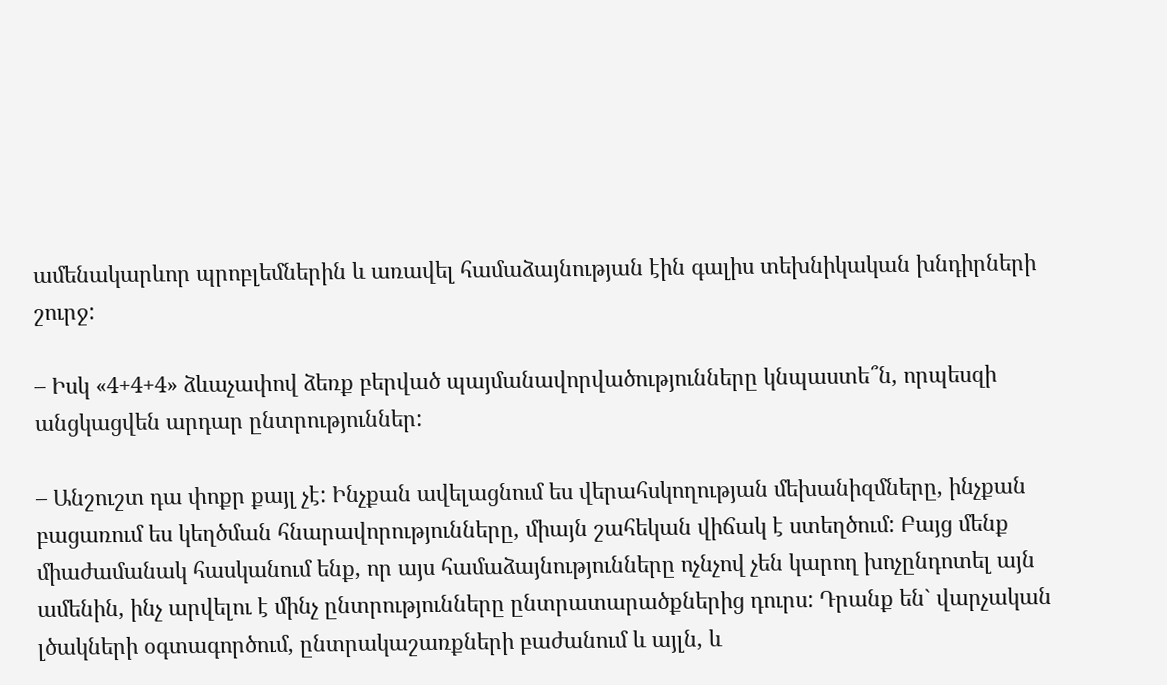ամենակարևոր պրոբլեմներին և առավել համաձայնության էին գալիս տեխնիկական խնդիրների շուրջ:

– Իսկ «4+4+4» ձևաչափով ձեռք բերված պայմանավորվածությունները կնպաստե՞ն, որպեսզի անցկացվեն արդար ընտրություններ:

– Անշուշտ դա փոքր քայլ չէ: Ինչքան ավելացնում ես վերահսկողության մեխանիզմները, ինչքան բացառում ես կեղծման հնարավորությունները, միայն շահեկան վիճակ է ստեղծում: Բայց մենք միաժամանակ հասկանում ենք, որ այս համաձայնությունները ոչնչով չեն կարող խոչընդոտել այն ամենին, ինչ արվելու է մինչ ընտրությունները ընտրատարածքներից դուրս: Դրանք են` վարչական լծակների օգտագործում, ընտրակաշառքների բաժանում և այլն, և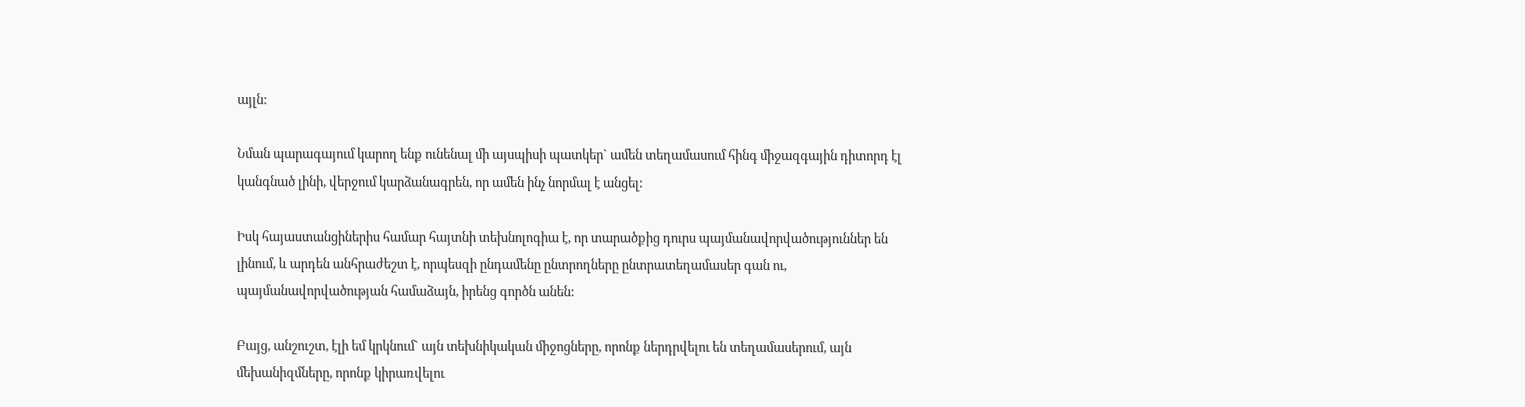այլն:

Նման պարագայում կարող ենք ունենալ մի այսպիսի պատկեր` ամեն տեղամասում հինգ միջազգային դիտորդ էլ կանգնած լինի, վերջում կարձանագրեն, որ ամեն ինչ նորմալ է անցել:

Իսկ հայաստանցիներիս համար հայտնի տեխնոլոգիա է, որ տարածքից դուրս պայմանավորվածություններ են լինում, և արդեն անհրաժեշտ է, որպեսզի ընդամենը ընտրողները ընտրատեղամասեր գան ու, պայմանավորվածության համաձայն, իրենց գործն անեն:

Բայց, անշուշտ, էլի եմ կրկնում` այն տեխնիկական միջոցները, որոնք ներդրվելու են տեղամասերում, այն մեխանիզմները, որոնք կիրառվելու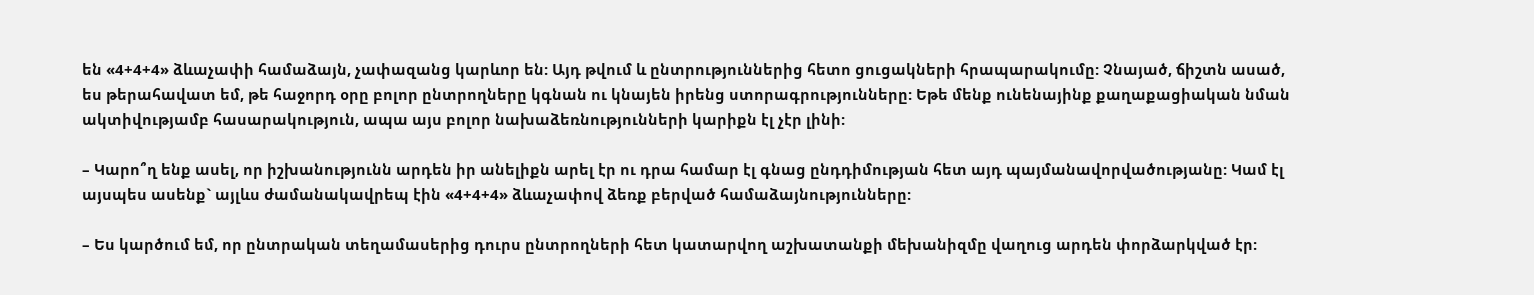են «4+4+4» ձևաչափի համաձայն, չափազանց կարևոր են: Այդ թվում և ընտրություններից հետո ցուցակների հրապարակումը: Չնայած, ճիշտն ասած, ես թերահավատ եմ, թե հաջորդ օրը բոլոր ընտրողները կգնան ու կնայեն իրենց ստորագրությունները: Եթե մենք ունենայինք քաղաքացիական նման ակտիվությամբ հասարակություն, ապա այս բոլոր նախաձեռնությունների կարիքն էլ չէր լինի:

– Կարո՞ղ ենք ասել, որ իշխանությունն արդեն իր անելիքն արել էր ու դրա համար էլ գնաց ընդդիմության հետ այդ պայմանավորվածությանը: Կամ էլ այսպես ասենք` այլևս ժամանակավրեպ էին «4+4+4» ձևաչափով ձեռք բերված համաձայնությունները:

– Ես կարծում եմ, որ ընտրական տեղամասերից դուրս ընտրողների հետ կատարվող աշխատանքի մեխանիզմը վաղուց արդեն փորձարկված էր: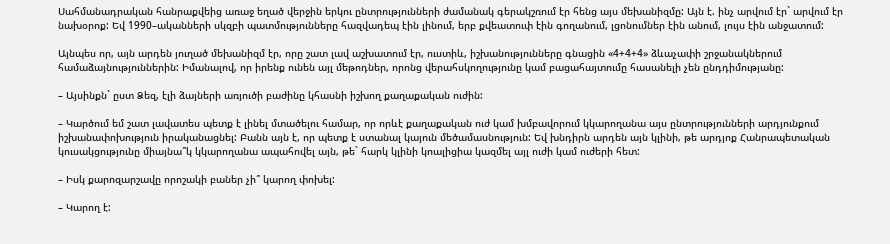Սահմանադրական հանրաքվեից առաջ եղած վերջին երկու ընտրությունների ժամանակ գերակշռում էր հենց այս մեխանիզմը: Այն է. ինչ արվում էր` արվում էր նախօրոք: Եվ 1990–ականների սկզբի պատմությունները հազվադեպ էին լինում, երբ քվեատուփ էին գողանում, լցոնումներ էին անում, լույս էին անջատում:

Այնպես որ, այն արդեն յուղած մեխանիզմ էր, որը շատ լավ աշխատում էր, ուստիև, իշխանությունները գնացին «4+4+4» ձևաչափի շրջանակներում համաձայնություններին: Իմանալով, որ իրենք ունեն այլ մեթոդներ, որոնց վերահսկողությունը կամ բացահայտումը հասանելի չեն ընդդիմությանը:

– Այսինքն` ըստ Ձեզ, էլի ձայների առյուծի բաժինը կհասնի իշխող քաղաքական ուժին:

– Կարծում եմ շատ լավատես պետք է լինել մտածելու համար, որ որևէ քաղաքական ուժ կամ խմբավորում կկարողանա այս ընտրությունների արդյունքում իշխանափոխություն իրականացնել: Բանն այն է, որ պետք է ստանալ կայուն մեծամասնություն: Եվ խնդիրն արդեն այն կլինի, թե արդյոք Հանրապետական կուսակցությունը միայնա՞կ կկարողանա ապահովել այն, թե` հարկ կլինի կոալիցիա կազմել այլ ուժի կամ ուժերի հետ:

– Իսկ քարոզարշավը որոշակի բաներ չի՞ կարող փոխել:

– Կարող է: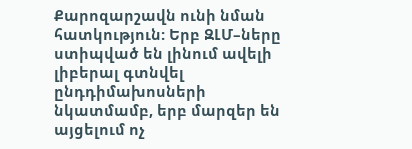Քարոզարշավն ունի նման հատկություն: Երբ ԶԼՄ–ները ստիպված են լինում ավելի լիբերալ գտնվել ընդդիմախոսների նկատմամբ, երբ մարզեր են այցելում ոչ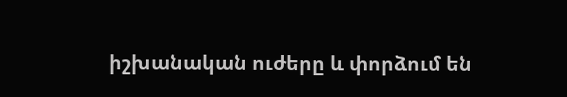իշխանական ուժերը և փորձում են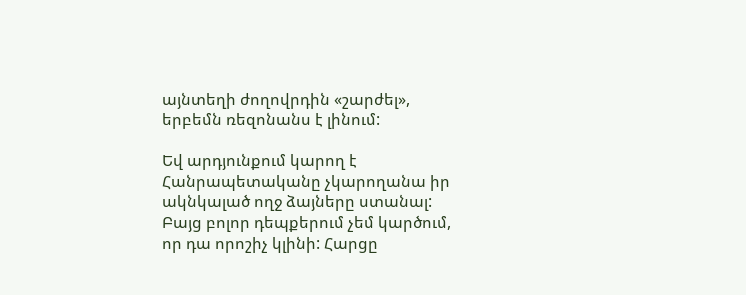այնտեղի ժողովրդին «շարժել», երբեմն ռեզոնանս է լինում:

Եվ արդյունքում կարող է Հանրապետականը չկարողանա իր ակնկալած ողջ ձայները ստանալ: Բայց բոլոր դեպքերում չեմ կարծում, որ դա որոշիչ կլինի: Հարցը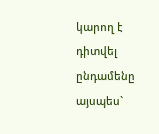կարող է դիտվել ընդամենը այսպես`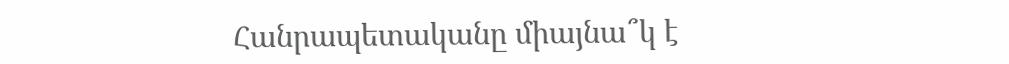Հանրապետականը միայնա՞կ է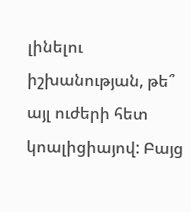լինելու իշխանության, թե՞ այլ ուժերի հետ կոալիցիայով: Բայց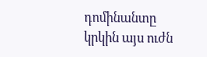դոմինանտը կրկին այս ուժն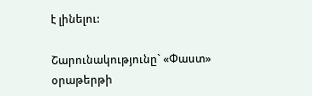է լինելու:

Շարունակությունը` «Փաստ» օրաթերթի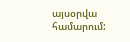այսօրվա համարում: